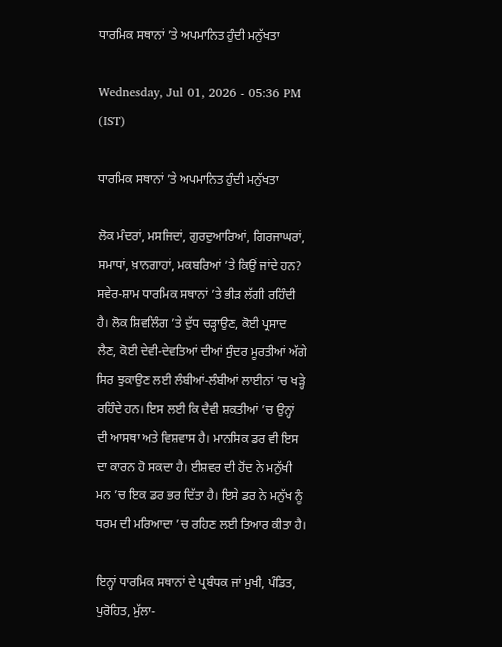ਧਾਰਮਿਕ ਸਥਾਨਾਂ ’ਤੇ ਅਪਮਾਨਿਤ ਹੁੰਦੀ ਮਨੁੱਖਤਾ

Wednesday, Jul 01, 2026 - 05:36 PM (IST)

ਧਾਰਮਿਕ ਸਥਾਨਾਂ ’ਤੇ ਅਪਮਾਨਿਤ ਹੁੰਦੀ ਮਨੁੱਖਤਾ

ਲੋਕ ਮੰਦਰਾਂ, ਮਸਜਿਦਾਂ, ਗੁਰਦੁਆਰਿਆਂ, ਗਿਰਜਾਘਰਾਂ, ਸਮਾਧਾਂ, ਖ਼ਾਨਗਾਹਾਂ, ਮਕਬਰਿਆਂ ’ਤੇ ਕਿਉਂ ਜਾਂਦੇ ਹਨ? ਸਵੇਰ-ਸ਼ਾਮ ਧਾਰਮਿਕ ਸਥਾਨਾਂ ’ਤੇ ਭੀੜ ਲੱਗੀ ਰਹਿੰਦੀ ਹੈ। ਲੋਕ ਸ਼ਿਵਲਿੰਗ ’ਤੇ ਦੁੱਧ ਚੜ੍ਹਾਉਣ, ਕੋਈ ਪ੍ਰਸਾਦ ਲੈਣ, ਕੋਈ ਦੇਵੀ-ਦੇਵਤਿਆਂ ਦੀਆਂ ਸੁੰਦਰ ਮੂਰਤੀਆਂ ਅੱਗੇ ਸਿਰ ਝੁਕਾਉਣ ਲਈ ਲੰਬੀਆਂ-ਲੰਬੀਆਂ ਲਾਈਨਾਂ ’ਚ ਖੜ੍ਹੇ ਰਹਿੰਦੇ ਹਨ। ਇਸ ਲਈ ਕਿ ਦੈਵੀ ਸ਼ਕਤੀਆਂ ’ਚ ਉਨ੍ਹਾਂ ਦੀ ਆਸਥਾ ਅਤੇ ਵਿਸ਼ਵਾਸ ਹੈ। ਮਾਨਸਿਕ ਡਰ ਵੀ ਇਸ ਦਾ ਕਾਰਨ ਹੋ ਸਕਦਾ ਹੈ। ਈਸ਼ਵਰ ਦੀ ਹੋਂਦ ਨੇ ਮਨੁੱਖੀ ਮਨ ’ਚ ਇਕ ਡਰ ਭਰ ਦਿੱਤਾ ਹੈ। ਇਸੇ ਡਰ ਨੇ ਮਨੁੱਖ ਨੂੰ ਧਰਮ ਦੀ ਮਰਿਆਦਾ ’ਚ ਰਹਿਣ ਲਈ ਤਿਆਰ ਕੀਤਾ ਹੈ।

ਇਨ੍ਹਾਂ ਧਾਰਮਿਕ ਸਥਾਨਾਂ ਦੇ ਪ੍ਰਬੰਧਕ ਜਾਂ ਮੁਖੀ, ਪੰਡਿਤ, ਪੁਰੋਹਿਤ, ਮੁੱਲਾ-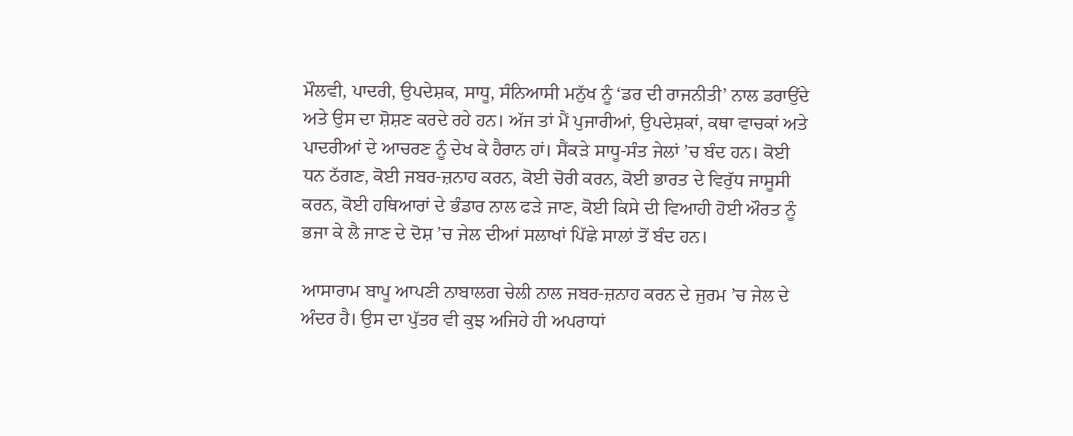ਮੌਲਵੀ, ਪਾਦਰੀ, ਉਪਦੇਸ਼ਕ, ਸਾਧੂ, ਸੰਨਿਆਸੀ ਮਨੁੱਖ ਨੂੰ ‘ਡਰ ਦੀ ਰਾਜਨੀਤੀ’ ਨਾਲ ਡਰਾਉਂਦੇ ਅਤੇ ਉਸ ਦਾ ਸ਼ੋਸ਼ਣ ਕਰਦੇ ਰਹੇ ਹਨ। ਅੱਜ ਤਾਂ ਮੈਂ ਪੁਜਾਰੀਆਂ, ਉਪਦੇਸ਼ਕਾਂ, ਕਥਾ ਵਾਚਕਾਂ ਅਤੇ ਪਾਦਰੀਆਂ ਦੇ ਆਚਰਣ ਨੂੰ ਦੇਖ ਕੇ ਹੈਰਾਨ ਹਾਂ। ਸੈਂਕੜੇ ਸਾਧੂ-ਸੰਤ ਜੇਲਾਂ ’ਚ ਬੰਦ ਹਨ। ਕੋਈ ਧਨ ਠੱਗਣ, ਕੋਈ ਜਬਰ-ਜ਼ਨਾਹ ਕਰਨ, ਕੋਈ ਚੋਰੀ ਕਰਨ, ਕੋਈ ਭਾਰਤ ਦੇ ਵਿਰੁੱਧ ਜਾਸੂਸੀ ਕਰਨ, ਕੋਈ ਹਥਿਆਰਾਂ ਦੇ ਭੰਡਾਰ ਨਾਲ ਫੜੇ ਜਾਣ, ਕੋਈ ਕਿਸੇ ਦੀ ਵਿਆਹੀ ਹੋਈ ਔਰਤ ਨੂੰ ਭਜਾ ਕੇ ਲੈ ਜਾਣ ਦੇ ਦੋਸ਼ ’ਚ ਜੇਲ ਦੀਆਂ ਸਲਾਖਾਂ ਪਿੱਛੇ ਸਾਲਾਂ ਤੋਂ ਬੰਦ ਹਨ।

ਆਸਾਰਾਮ ਬਾਪੂ ਆਪਣੀ ਨਾਬਾਲਗ ਚੇਲੀ ਨਾਲ ਜਬਰ-ਜ਼ਨਾਹ ਕਰਨ ਦੇ ਜੁਰਮ ’ਚ ਜੇਲ ਦੇ ਅੰਦਰ ਹੈ। ਉਸ ਦਾ ਪੁੱਤਰ ਵੀ ਕੁਝ ਅਜਿਹੇ ਹੀ ਅਪਰਾਧਾਂ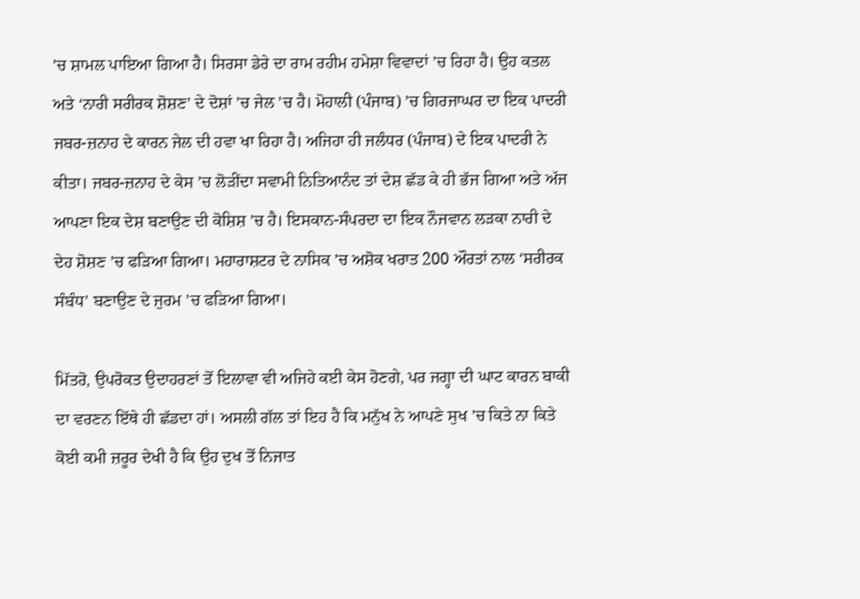’ਚ ਸ਼ਾਮਲ ਪਾਇਆ ਗਿਆ ਹੈ। ਸਿਰਸਾ ਡੇਰੇ ਦਾ ਰਾਮ ਰਹੀਮ ਹਮੇਸ਼ਾ ਵਿਵਾਦਾਂ ’ਚ ਰਿਹਾ ਹੈ। ਉਹ ਕਤਲ ਅਤੇ ‘ਨਾਰੀ ਸਰੀਰਕ ਸ਼ੋਸ਼ਣ’ ਦੇ ਦੋਸ਼ਾਂ ’ਚ ਜੇਲ ’ਚ ਹੈ। ਮੋਹਾਲੀ (ਪੰਜਾਬ) ’ਚ ਗਿਰਜਾਘਰ ਦਾ ਇਕ ਪਾਦਰੀ ਜਬਰ-ਜ਼ਨਾਹ ਦੇ ਕਾਰਨ ਜੇਲ ਦੀ ਹਵਾ ਖਾ ਰਿਹਾ ਹੈ। ਅਜਿਹਾ ਹੀ ਜਲੰਧਰ (ਪੰਜਾਬ) ਦੇ ਇਕ ਪਾਦਰੀ ਨੇ ਕੀਤਾ। ਜਬਰ-ਜ਼ਨਾਹ ਦੇ ਕੇਸ ’ਚ ਲੋੜੀਂਦਾ ਸਵਾਮੀ ਨਿਤਿਆਨੰਦ ਤਾਂ ਦੇਸ਼ ਛੱਡ ਕੇ ਹੀ ਭੱਜ ਗਿਆ ਅਤੇ ਅੱਜ ਆਪਣਾ ਇਕ ਦੇਸ਼ ਬਣਾਉਣ ਦੀ ਕੋਸ਼ਿਸ਼ ’ਚ ਹੈ। ਇਸਕਾਨ-ਸੰਪਰਦਾ ਦਾ ਇਕ ਨੌਜਵਾਨ ਲੜਕਾ ਨਾਰੀ ਦੇ ਦੇਹ ਸ਼ੋਸ਼ਣ ’ਚ ਫੜਿਆ ਗਿਆ। ਮਹਾਰਾਸ਼ਟਰ ਦੇ ਨਾਸਿਕ ’ਚ ਅਸ਼ੋਕ ਖਰਾਤ 200 ਔਰਤਾਂ ਨਾਲ ‘ਸਰੀਰਕ ਸੰਬੰਧ’ ਬਣਾਉਣ ਦੇ ਜੁਰਮ ’ਚ ਫੜਿਆ ਗਿਆ।

ਮਿੱਤਰੋ, ਉਪਰੋਕਤ ਉਦਾਹਰਣਾਂ ਤੋਂ ਇਲਾਵਾ ਵੀ ਅਜਿਹੇ ਕਈ ਕੇਸ ਹੋਣਗੇ, ਪਰ ਜਗ੍ਹਾ ਦੀ ਘਾਟ ਕਾਰਨ ਬਾਕੀ ਦਾ ਵਰਣਨ ਇੱਥੇ ਹੀ ਛੱਡਦਾ ਹਾਂ। ਅਸਲੀ ਗੱਲ ਤਾਂ ਇਹ ਹੈ ਕਿ ਮਨੁੱਖ ਨੇ ਆਪਣੇ ਸੁਖ ’ਚ ਕਿਤੇ ਨਾ ਕਿਤੇ ਕੋਈ ਕਮੀ ਜ਼ਰੂਰ ਦੇਖੀ ਹੈ ਕਿ ਉਹ ਦੁਖ ਤੋਂ ਨਿਜਾਤ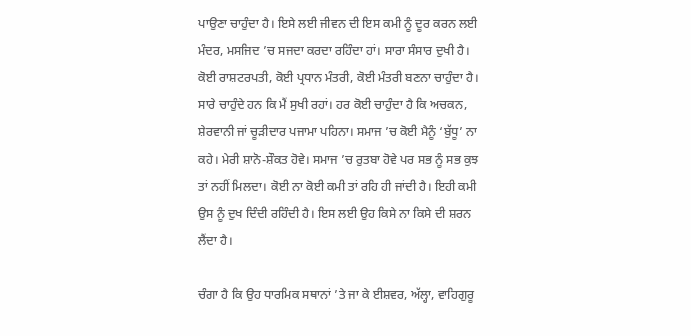ਪਾਉਣਾ ਚਾਹੁੰਦਾ ਹੈ। ਇਸੇ ਲਈ ਜੀਵਨ ਦੀ ਇਸ ਕਮੀ ਨੂੰ ਦੂਰ ਕਰਨ ਲਈ ਮੰਦਰ, ਮਸਜਿਦ ’ਚ ਸਜਦਾ ਕਰਦਾ ਰਹਿੰਦਾ ਹਾਂ। ਸਾਰਾ ਸੰਸਾਰ ਦੁਖੀ ਹੈ। ਕੋਈ ਰਾਸ਼ਟਰਪਤੀ, ਕੋਈ ਪ੍ਰਧਾਨ ਮੰਤਰੀ, ਕੋਈ ਮੰਤਰੀ ਬਣਨਾ ਚਾਹੁੰਦਾ ਹੈ। ਸਾਰੇ ਚਾਹੁੰਦੇ ਹਨ ਕਿ ਮੈਂ ਸੁਖੀ ਰਹਾਂ। ਹਰ ਕੋਈ ਚਾਹੁੰਦਾ ਹੈ ਕਿ ਅਚਕਨ, ਸ਼ੇਰਵਾਨੀ ਜਾਂ ਚੂੜੀਦਾਰ ਪਜਾਮਾ ਪਹਿਨਾ। ਸਮਾਜ ’ਚ ਕੋਈ ਮੈਨੂੰ ‘ਬੁੱਧੂ’ ਨਾ ਕਹੇ। ਮੇਰੀ ਸ਼ਾਨੋ-ਸ਼ੌਕਤ ਹੋਵੇ। ਸਮਾਜ ’ਚ ਰੁਤਬਾ ਹੋਵੇ ਪਰ ਸਭ ਨੂੰ ਸਭ ਕੁਝ ਤਾਂ ਨਹੀਂ ਮਿਲਦਾ। ਕੋਈ ਨਾ ਕੋਈ ਕਮੀ ਤਾਂ ਰਹਿ ਹੀ ਜਾਂਦੀ ਹੈ। ਇਹੀ ਕਮੀ ਉਸ ਨੂੰ ਦੁਖ ਦਿੰਦੀ ਰਹਿੰਦੀ ਹੈ। ਇਸ ਲਈ ਉਹ ਕਿਸੇ ਨਾ ਕਿਸੇ ਦੀ ਸ਼ਰਨ ਲੈਂਦਾ ਹੈ।

ਚੰਗਾ ਹੈ ਕਿ ਉਹ ਧਾਰਮਿਕ ਸਥਾਨਾਂ ’ਤੇ ਜਾ ਕੇ ਈਸ਼ਵਰ, ਅੱਲ੍ਹਾ, ਵਾਹਿਗੁਰੂ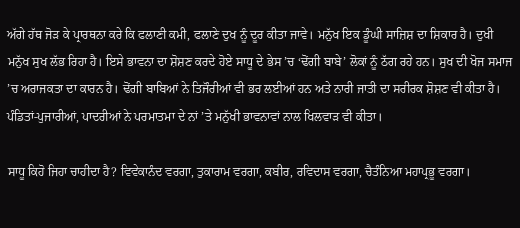ਅੱਗੇ ਹੱਥ ਜੋੜ ਕੇ ਪ੍ਰਾਰਥਨਾ ਕਰੇ ਕਿ ਫਲਾਣੀ ਕਮੀ, ਫਲਾਣੇ ਦੁਖ ਨੂੰ ਦੂਰ ਕੀਤਾ ਜਾਵੇ। ਮਨੁੱਖ ਇਕ ਡੂੰਘੀ ਸਾਜ਼ਿਸ਼ ਦਾ ਸ਼ਿਕਾਰ ਹੈ। ਦੁਖੀ ਮਨੁੱਖ ਸੁਖ ਲੱਭ ਰਿਹਾ ਹੈ। ਇਸੇ ਭਾਵਨਾ ਦਾ ਸ਼ੋਸ਼ਣ ਕਰਦੇ ਹੋਏ ਸਾਧੂ ਦੇ ਭੇਸ ’ਚ ‘ਢੋਂਗੀ ਬਾਬੇ’ ਲੋਕਾਂ ਨੂੰ ਠੱਗ ਰਹੇ ਹਨ। ਸੁਖ ਦੀ ਖੋਜ ਸਮਾਜ ’ਚ ਅਰਾਜਕਤਾ ਦਾ ਕਾਰਨ ਹੈ। ਢੋਂਗੀ ਬਾਬਿਆਂ ਨੇ ਤਿਜੌਰੀਆਂ ਵੀ ਭਰ ਲਈਆਂ ਹਨ ਅਤੇ ਨਾਰੀ ਜਾਤੀ ਦਾ ਸਰੀਰਕ ਸ਼ੋਸ਼ਣ ਵੀ ਕੀਤਾ ਹੈ। ਪੰਡਿਤਾਂ-ਪੁਜਾਰੀਆਂ, ਪਾਦਰੀਆਂ ਨੇ ਪਰਮਾਤਮਾ ਦੇ ਨਾਂ ’ਤੇ ਮਨੁੱਖੀ ਭਾਵਨਾਵਾਂ ਨਾਲ ਖਿਲਵਾੜ ਵੀ ਕੀਤਾ।

ਸਾਧੂ ਕਿਹੋ ਜਿਹਾ ਚਾਹੀਦਾ ਹੈ? ਵਿਵੇਕਾਨੰਦ ਵਰਗਾ, ਤੁਕਾਰਾਮ ਵਰਗਾ, ਕਬੀਰ, ਰਵਿਦਾਸ ਵਰਗਾ, ਚੈਤੰਨਿਆ ਮਹਾਪ੍ਰਭੂ ਵਰਗਾ।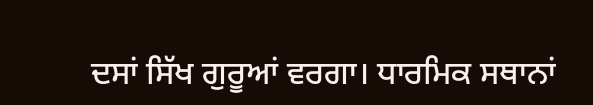ਦਸਾਂ ਸਿੱਖ ਗੁਰੂਆਂ ਵਰਗਾ। ਧਾਰਮਿਕ ਸਥਾਨਾਂ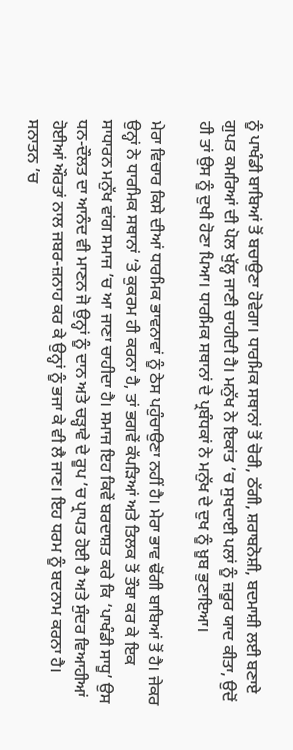ਨੂੰ ਪਾਖੰਡੀ ਬਾਬਿਆਂ ਤੋਂ ਬਚਾਉਣਾ ਹੋਵੇਗਾ। ਧਾਰਮਿਕ ਸਥਾਨਾਂ ਤੋਂ ਚੋਰੀ, ਠੱਗੀ, ਸ਼ਰਾਬਨੋਸ਼ੀ, ਬਦਮਾਸ਼ੀ ਲਈ ਬਣਾਏ ਗੁਪਤ ਕਮਰਿਆਂ ਦੀ ਪੋਲ ਖੁੱਲ੍ਹ ਜਾਣੀ ਚਾਹੀਦੀ ਹੈ। ਮਨੁੱਖ ਨੇ ਇਕਾਂਤ ’ਚ ਸੁਖਦਾਈ ਪਲਾਂ ਨੂੰ ਜ਼ਰੂਰ ਯਾਦ ਕੀਤਾ, ਉਦੋਂ ਹੀ ਤਾਂ ਉਸ ਨੂੰ ਦੁਖੀ ਹੋਣਾ ਪਿਆ। ਧਾਰਮਿਕ ਸਥਾਨਾਂ ਦੇ ਪ੍ਰਬੰਧਕਾਂ ਨੇ ਮਨੁੱਖ ਦੇ ਦੁਖ ਨੂੰ ਖ਼ੂਬ ਭੁਣਾਇਆ।

ਮੇਰਾ ਵਿਚਾਰ ਕਿਸੇ ਦੀਆਂ ਧਾਰਮਿਕ ਭਾਵਨਾਵਾਂ ਨੂੰ ਠੇਸ ਪਹੁੰਚਾਉਣਾ ਨਹੀਂ ਹੈ। ਮੇਰਾ ਭਾਵ ਢੋਂਗੀ ਬਾਬਿਆਂ ਤੋਂ ਹੈ। ਜੇਕਰ ਉਨ੍ਹਾਂ ਨੇ ਧਾਰਮਿਕ ਸਥਾਨਾਂ ’ਤੇ ਕੁਕਰਮ ਹੀ ਕਰਨਾ ਹੈ, ਤਾਂ ਭਗਵੇਂ ਕੱਪੜਿਆਂ ਅਤੇ ਤਿਲਕ ਤੋਂ ਤੌਬਾ ਕਰ ਕੇ ਇਕ ਸਾਧਾਰਨ ਮਨੁੱਖ ਵਾਂਗ ਸਮਾਜ ’ਚ ਆ ਜਾਣਾ ਚਾਹੀਦਾ ਹੈ। ਸਮਾਜ ਇਹ ਕਿਵੇਂ ਬਰਦਾਸ਼ਤ ਕਰੇ ਕਿ ‘ਪਾਖੰਡੀ ਸਾਧੂ’ ਉਸ ਧਨ-ਦੌਲਤ ਦਾ ਆਨੰਦ ਵੀ ਮਾਣਨ ਜੋ ਉਨ੍ਹਾਂ ਨੂੰ ਦਾਨ ਅਤੇ ਚੜ੍ਹਾਵੇ ਦੇ ਰੂਪ ’ਚ ਪ੍ਰਾਪਤ ਹੋਈ ਹੈ ਅਤੇ ਸੁੰਦਰ ਵਿਆਹੀਆਂ ਹੋਈਆਂ ਔਰਤਾਂ ਨਾਲ ਜਬਰ-ਜ਼ਨਾਹ ਕਰ ਕੇ ਉਨ੍ਹਾਂ ਨੂੰ ਭਜਾ ਕੇ ਵੀ ਲੈ ਜਾਣ। ਇਹ ਧਰਮ ਨੂੰ ਬਦਨਾਮ ਕਰਨਾ ਹੈ। ਸਨਾਤਨ ’ਚ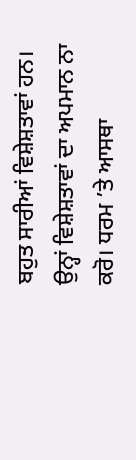ਬਹੁਤ ਸਾਰੀਆਂ ਵਿਸ਼ੇਸ਼ਤਾਵਾਂ ਹਨ। ਉਨ੍ਹਾਂ ਵਿਸ਼ੇਸ਼ਤਾਵਾਂ ਦਾ ਅਪਮਾਨ ਨਾ ਕਰੋ। ਧਰਮ ’ਤੇ ਆਸਥਾ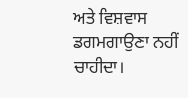ਅਤੇ ਵਿਸ਼ਵਾਸ ਡਗਮਗਾਉਣਾ ਨਹੀਂ ਚਾਹੀਦਾ।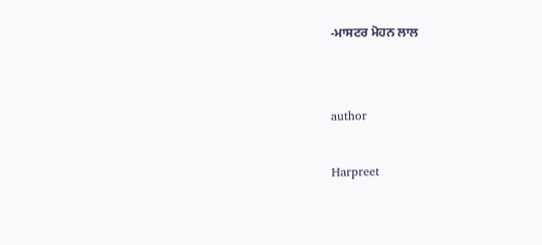-ਮਾਸਟਰ ਮੋਹਨ ਲਾਲ


author

Harpreet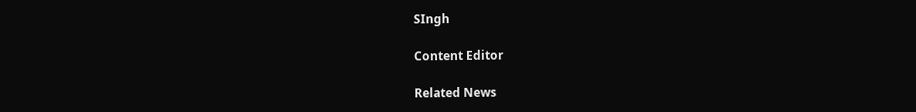SIngh

Content Editor

Related News